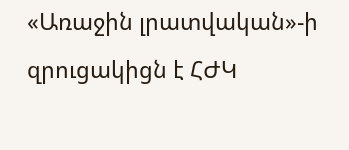«Առաջին լրատվական»-ի զրուցակիցն է ՀԺԿ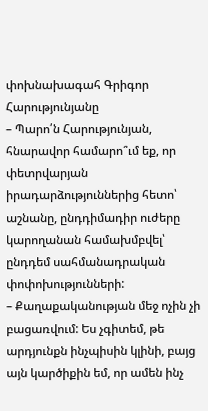փոխնախագահ Գրիգոր Հարությունյանը
– Պարո՛ն Հարությունյան, հնարավոր համարո՞ւմ եք, որ փետրվարյան իրադարձություններից հետո՝ աշնանը, ընդդիմադիր ուժերը կարողանան համախմբվել՝ ընդդեմ սահմանադրական փոփոխությունների:
– Քաղաքականության մեջ ոչին չի բացառվում: Ես չգիտեմ, թե արդյունքն ինչպիսին կլինի, բայց այն կարծիքին եմ, որ ամեն ինչ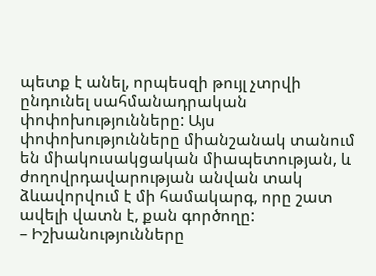պետք է անել, որպեսզի թույլ չտրվի ընդունել սահմանադրական փոփոխությունները: Այս փոփոխությունները միանշանակ տանում են միակուսակցական միապետության, և ժողովրդավարության անվան տակ ձևավորվում է մի համակարգ, որը շատ ավելի վատն է, քան գործողը:
– Իշխանությունները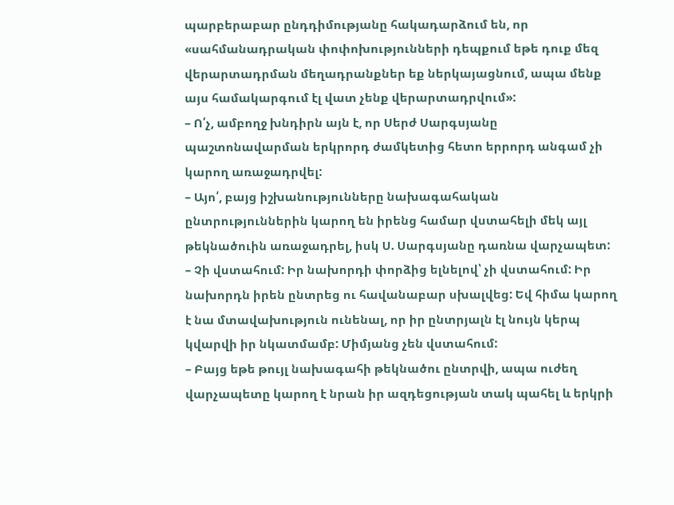պարբերաբար ընդդիմությանը հակադարձում են, որ «սահմանադրական փոփոխությունների դեպքում եթե դուք մեզ վերարտադրման մեղադրանքներ եք ներկայացնում, ապա մենք այս համակարգում էլ վատ չենք վերարտադրվում»:
– Ո՛չ, ամբողջ խնդիրն այն է, որ Սերժ Սարգսյանը պաշտոնավարման երկրորդ ժամկետից հետո երրորդ անգամ չի կարող առաջադրվել:
– Այո՛, բայց իշխանությունները նախագահական ընտրություններին կարող են իրենց համար վստահելի մեկ այլ թեկնածուին առաջադրել, իսկ Ս. Սարգսյանը դառնա վարչապետ:
– Չի վստահում: Իր նախորդի փորձից ելնելով՝ չի վստահում: Իր նախորդն իրեն ընտրեց ու հավանաբար սխալվեց: Եվ հիմա կարող է նա մտավախություն ունենալ, որ իր ընտրյալն էլ նույն կերպ կվարվի իր նկատմամբ: Միմյանց չեն վստահում:
– Բայց եթե թույլ նախագահի թեկնածու ընտրվի, ապա ուժեղ վարչապետը կարող է նրան իր ազդեցության տակ պահել և երկրի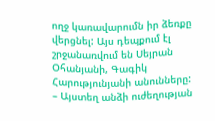ողջ կառավարումն իր ձեռքը վերցնել: Այս դեպքում էլ շրջանառվում են Սեյրան Օհանյանի, Գագիկ Հարությունյանի անունները:
– Այստեղ անձի ուժեղության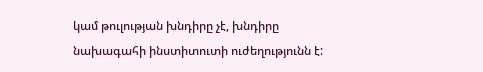կամ թուլության խնդիրը չէ, խնդիրը նախագահի ինստիտուտի ուժեղությունն է: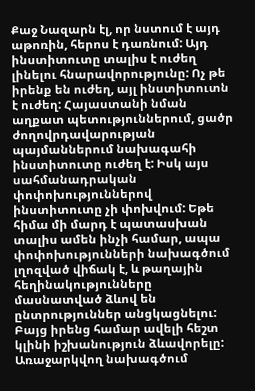Քաջ Նազարն էլ, որ նստում է այդ աթոռին, հերոս է դառնում: Այդ ինստիտուտը տալիս է ուժեղ լինելու հնարավորությունը: Ոչ թե իրենք են ուժեղ, այլ ինստիտուտն է ուժեղ: Հայաստանի նման աղքատ պետություններում, ցածր ժողովրդավարության պայմաններում նախագահի ինստիտուտը ուժեղ է: Իսկ այս սահմանադրական փոփոխություններով ինստիտուտը չի փոխվում: Եթե հիմա մի մարդ է պատասխան տալիս ամեն ինչի համար, ապա փոփոխությունների նախագծում լղոզված վիճակ է, և թաղային հեղինակությունները մասնատված ձևով են ընտրություններ անցկացնելու: Բայց իրենց համար ավելի հեշտ կլինի իշխանություն ձևավորելը: Առաջարկվող նախագծում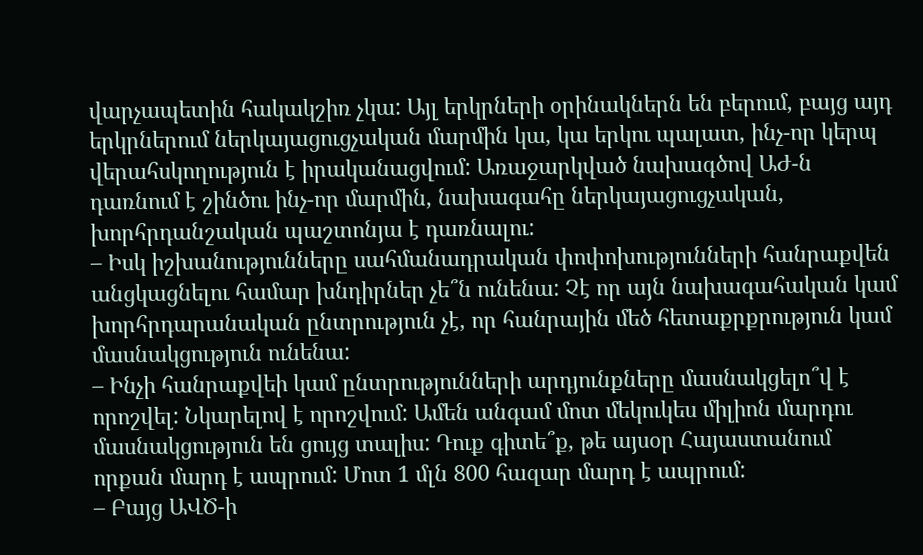վարչապետին հակակշիռ չկա: Այլ երկրների օրինակներն են բերում, բայց այդ երկրներում ներկայացուցչական մարմին կա, կա երկու պալատ, ինչ-որ կերպ վերահսկողություն է իրականացվում: Առաջարկված նախագծով ԱԺ-ն դառնում է շինծու ինչ-որ մարմին, նախագահը ներկայացուցչական, խորհրդանշական պաշտոնյա է դառնալու:
– Իսկ իշխանությունները սահմանադրական փոփոխությունների հանրաքվեն անցկացնելու համար խնդիրներ չե՞ն ունենա: Չէ որ այն նախագահական կամ խորհրդարանական ընտրություն չէ, որ հանրային մեծ հետաքրքրություն կամ մասնակցություն ունենա:
– Ինչի հանրաքվեի կամ ընտրությունների արդյունքները մասնակցելո՞վ է որոշվել: Նկարելով է որոշվում: Ամեն անգամ մոտ մեկուկես միլիոն մարդու մասնակցություն են ցույց տալիս: Դուք գիտե՞ք, թե այսօր Հայաստանում որքան մարդ է ապրում: Մոտ 1 մլն 800 հազար մարդ է ապրում:
– Բայց ԱՎԾ-ի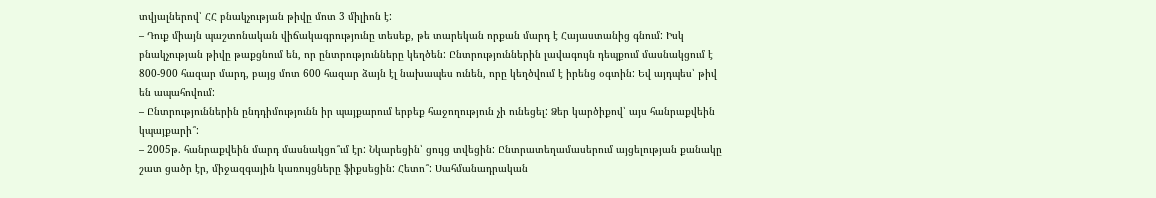տվյալներով՝ ՀՀ բնակչության թիվը մոտ 3 միլիոն է:
– Դուք միայն պաշտոնական վիճակագրությունը տեսեք, թե տարեկան որքան մարդ է Հայաստանից գնում: Իսկ բնակչության թիվը թաքցնում են, որ ընտրությունները կեղծեն: Ընտրություններին լավագույն դեպքում մասնակցում է 800-900 հազար մարդ, բայց մոտ 600 հազար ձայն էլ նախապես ունեն, որը կեղծվում է իրենց օգտին: Եվ այդպես՝ թիվ են ապահովում:
– Ընտրություններին ընդդիմությունն իր պայքարում երբեք հաջողություն չի ունեցել: Ձեր կարծիքով՝ այս հանրաքվեին կպայքարի՞:
– 2005թ. հանրաքվեին մարդ մասնակցո՞ւմ էր: Նկարեցին՝ ցույց տվեցին: Ընտրատեղամասերում այցելության քանակը շատ ցածր էր, միջազգային կառույցները ֆիքսեցին: Հետո՞: Սահմանադրական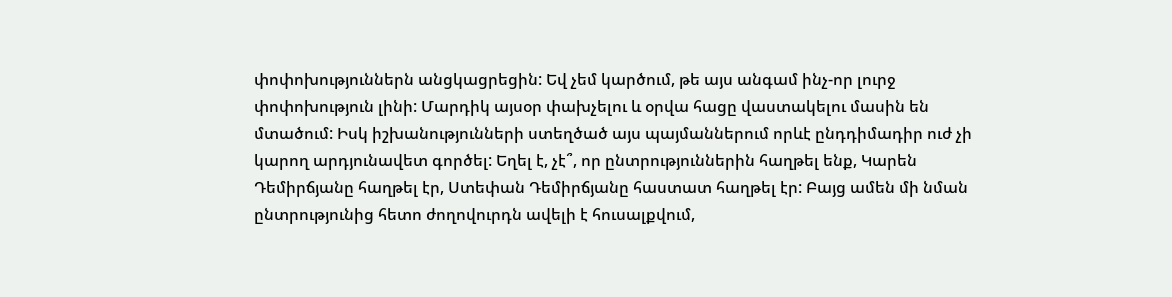փոփոխություններն անցկացրեցին: Եվ չեմ կարծում, թե այս անգամ ինչ-որ լուրջ փոփոխություն լինի: Մարդիկ այսօր փախչելու և օրվա հացը վաստակելու մասին են մտածում: Իսկ իշխանությունների ստեղծած այս պայմաններում որևէ ընդդիմադիր ուժ չի կարող արդյունավետ գործել: Եղել է, չէ՞, որ ընտրություններին հաղթել ենք, Կարեն Դեմիրճյանը հաղթել էր, Ստեփան Դեմիրճյանը հաստատ հաղթել էր: Բայց ամեն մի նման ընտրությունից հետո ժողովուրդն ավելի է հուսալքվում,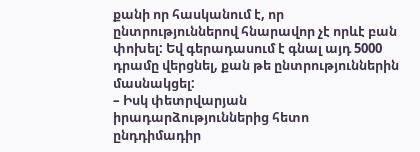քանի որ հասկանում է, որ ընտրություններով հնարավոր չէ որևէ բան փոխել: Եվ գերադասում է գնալ այդ 5000 դրամը վերցնել, քան թե ընտրություններին մասնակցել:
– Իսկ փետրվարյան իրադարձություններից հետո ընդդիմադիր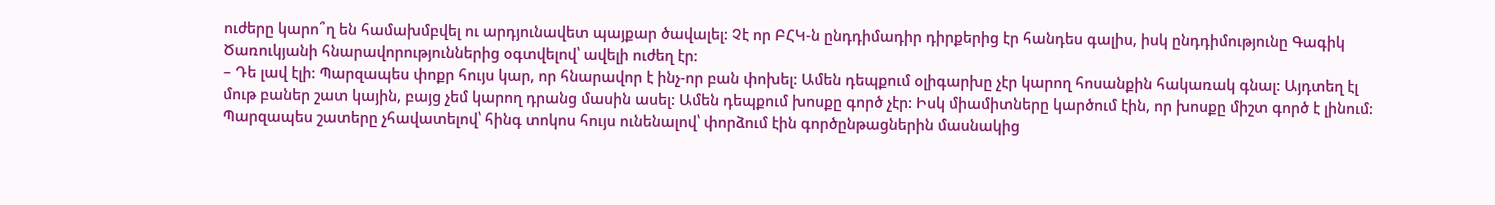ուժերը կարո՞ղ են համախմբվել ու արդյունավետ պայքար ծավալել: Չէ որ ԲՀԿ-ն ընդդիմադիր դիրքերից էր հանդես գալիս, իսկ ընդդիմությունը Գագիկ Ծառուկյանի հնարավորություններից օգտվելով՝ ավելի ուժեղ էր:
– Դե լավ էլի: Պարզապես փոքր հույս կար, որ հնարավոր է ինչ-որ բան փոխել: Ամեն դեպքում օլիգարխը չէր կարող հոսանքին հակառակ գնալ: Այդտեղ էլ մութ բաներ շատ կային, բայց չեմ կարող դրանց մասին ասել: Ամեն դեպքում խոսքը գործ չէր: Իսկ միամիտները կարծում էին, որ խոսքը միշտ գործ է լինում: Պարզապես շատերը չհավատելով՝ հինգ տոկոս հույս ունենալով՝ փորձում էին գործընթացներին մասնակից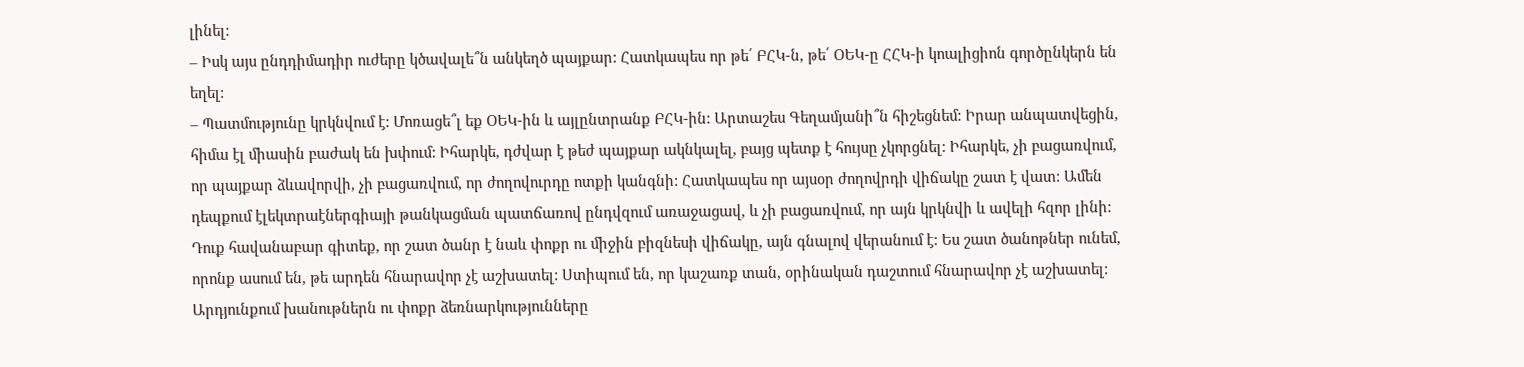լինել:
– Իսկ այս ընդդիմադիր ուժերը կծավալե՞ն անկեղծ պայքար: Հատկապես որ թե՛ ԲՀԿ-ն, թե՛ ՕԵԿ-ը ՀՀԿ-ի կոալիցիոն գործընկերն են եղել:
– Պատմությունը կրկնվում է: Մոռացե՞լ եք ՕԵԿ-ին և այլընտրանք ԲՀԿ-ին: Արտաշես Գեղամյանի՞ն հիշեցնեմ: Իրար անպատվեցին, հիմա էլ միասին բաժակ են խփում: Իհարկե, դժվար է թեժ պայքար ակնկալել, բայց պետք է հույսը չկորցնել: Իհարկե, չի բացառվում, որ պայքար ձևավորվի, չի բացառվում, որ ժողովուրդը ոտքի կանգնի: Հատկապես որ այսօր ժողովրդի վիճակը շատ է վատ: Ամեն դեպքում էլեկտրաէներգիայի թանկացման պատճառով ընդվզում առաջացավ, և չի բացառվում, որ այն կրկնվի և ավելի հզոր լինի: Դուք հավանաբար գիտեք, որ շատ ծանր է նաև փոքր ու միջին բիզնեսի վիճակը, այն գնալով վերանում է: Ես շատ ծանոթներ ունեմ, որոնք ասում են, թե արդեն հնարավոր չէ աշխատել: Ստիպում են, որ կաշառք տան, օրինական դաշտում հնարավոր չէ աշխատել: Արդյունքում խանութներն ու փոքր ձեռնարկությունները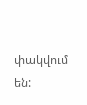փակվում են: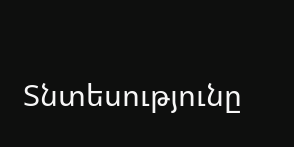Տնտեսությունը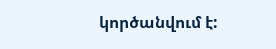կործանվում է: